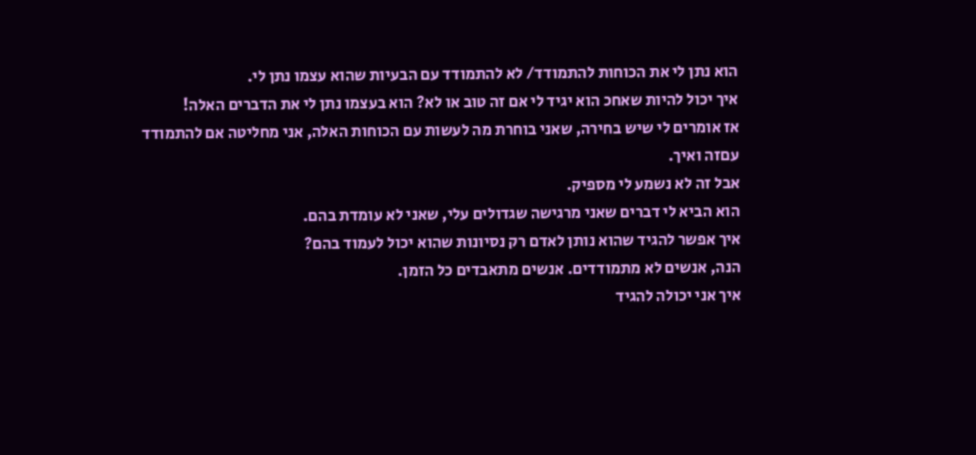הוא נתן לי את הכוחות להתמודד/ לא להתמודד עם הבעיות שהוא עצמו נתן לי.
איך יכול להיות שאחכ הוא יגיד לי אם זה טוב או לא? הוא בעצמו נתן לי את הדברים האלה!
אז אומרים לי שיש בחירה, שאני בוחרת מה לעשות עם הכוחות האלה, אני מחליטה אם להתמודד עםזה ואיך.
אבל זה לא נשמע לי מספיק.
הוא הביא לי דברים שאני מרגישה שגדולים עלי, שאני לא עומדת בהם.
איך אפשר להגיד שהוא נותן לאדם רק נסיונות שהוא יכול לעמוד בהם?
הנה, אנשים לא מתמודדים. אנשים מתאבדים כל הזמן.
איך אני יכולה להגיד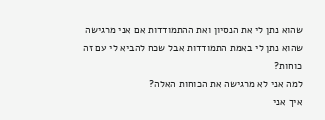שהוא נתן לי את הנסיון ואת ההתמודדות אם אני מרגישה שהוא נתן לי באמת התמודדות אבל שכח להביא לי עם זה כוחות?
למה אני לא מרגישה את הכוחות האלה?
איך אני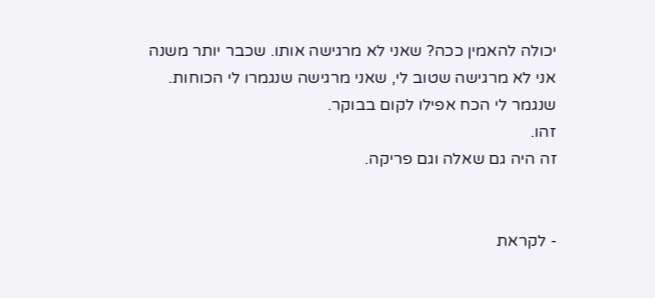יכולה להאמין ככה? שאני לא מרגישה אותו. שכבר יותר משנה אני לא מרגישה שטוב לי, שאני מרגישה שנגמרו לי הכוחות. שנגמר לי הכח אפילו לקום בבוקר.
זהו.
זה היה גם שאלה וגם פריקה.


- לקראת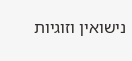נישואין וזוגיות